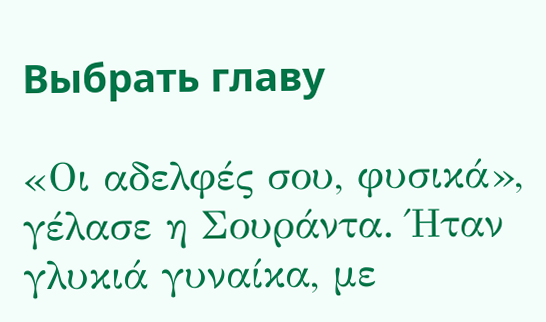Выбрать главу

«Οι αδελφές σου, φυσικά», γέλασε η Σουράντα. Ήταν γλυκιά γυναίκα, με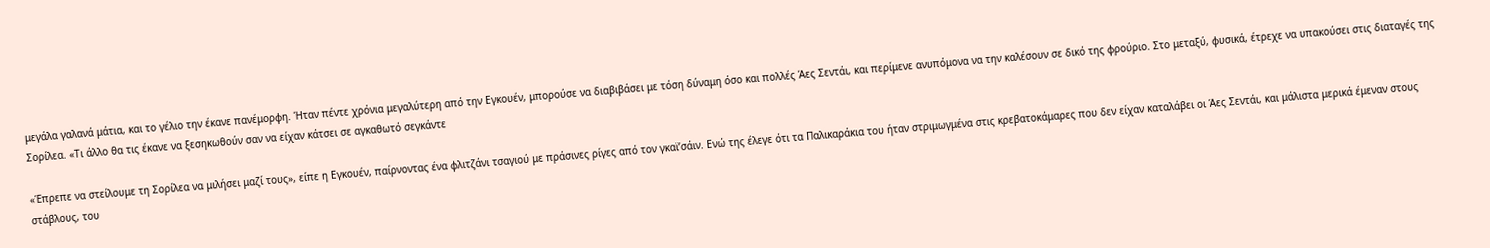μεγάλα γαλανά μάτια, και το γέλιο την έκανε πανέμορφη. Ήταν πέντε χρόνια μεγαλύτερη από την Εγκουέν, μπορούσε να διαβιβάσει με τόση δύναμη όσο και πολλές Άες Σεντάι, και περίμενε ανυπόμονα να την καλέσουν σε δικό της φρούριο. Στο μεταξύ, φυσικά, έτρεχε να υπακούσει στις διαταγές της Σορίλεα. «Τι άλλο θα τις έκανε να ξεσηκωθούν σαν να είχαν κάτσει σε αγκαθωτό σεγκάντε

«Έπρεπε να στείλουμε τη Σορίλεα να μιλήσει μαζί τους», είπε η Εγκουέν, παίρνοντας ένα φλιτζάνι τσαγιού με πράσινες ρίγες από τον γκαϊ’σάιν. Ενώ της έλεγε ότι τα Παλικαράκια του ήταν στριμωγμένα στις κρεβατοκάμαρες που δεν είχαν καταλάβει οι Άες Σεντάι, και μάλιστα μερικά έμεναν στους στάβλους, του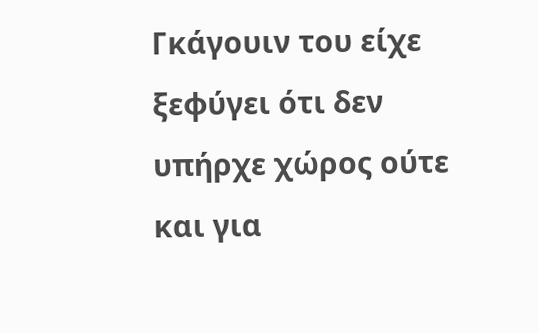Γκάγουιν του είχε ξεφύγει ότι δεν υπήρχε χώρος ούτε και για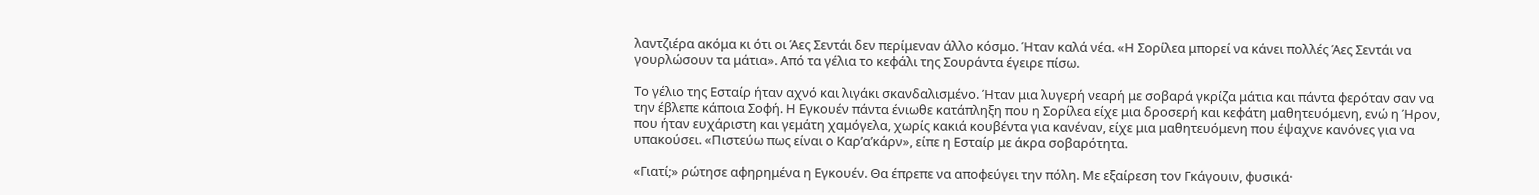λαντζιέρα ακόμα κι ότι οι Άες Σεντάι δεν περίμεναν άλλο κόσμο. Ήταν καλά νέα. «Η Σορίλεα μπορεί να κάνει πολλές Άες Σεντάι να γουρλώσουν τα μάτια». Από τα γέλια το κεφάλι της Σουράντα έγειρε πίσω.

Το γέλιο της Εσταίρ ήταν αχνό και λιγάκι σκανδαλισμένο. Ήταν μια λυγερή νεαρή με σοβαρά γκρίζα μάτια και πάντα φερόταν σαν να την έβλεπε κάποια Σοφή. Η Εγκουέν πάντα ένιωθε κατάπληξη που η Σορίλεα είχε μια δροσερή και κεφάτη μαθητευόμενη, ενώ η Ήρον, που ήταν ευχάριστη και γεμάτη χαμόγελα, χωρίς κακιά κουβέντα για κανέναν, είχε μια μαθητευόμενη που έψαχνε κανόνες για να υπακούσει. «Πιστεύω πως είναι ο Καρ’α’κάρν», είπε η Εσταίρ με άκρα σοβαρότητα.

«Γιατί;» ρώτησε αφηρημένα η Εγκουέν. Θα έπρεπε να αποφεύγει την πόλη. Με εξαίρεση τον Γκάγουιν, φυσικά·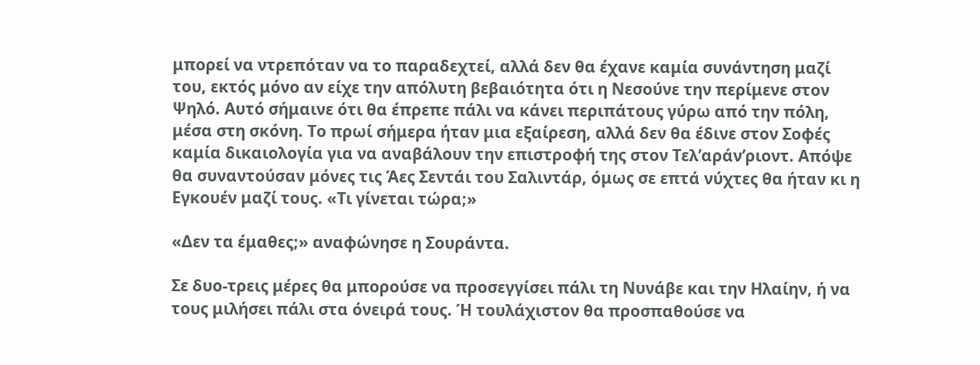μπορεί να ντρεπόταν να το παραδεχτεί, αλλά δεν θα έχανε καμία συνάντηση μαζί του, εκτός μόνο αν είχε την απόλυτη βεβαιότητα ότι η Νεσούνε την περίμενε στον Ψηλό. Αυτό σήμαινε ότι θα έπρεπε πάλι να κάνει περιπάτους γύρω από την πόλη, μέσα στη σκόνη. Το πρωί σήμερα ήταν μια εξαίρεση, αλλά δεν θα έδινε στον Σοφές καμία δικαιολογία για να αναβάλουν την επιστροφή της στον Τελ’αράν’ριοντ. Απόψε θα συναντούσαν μόνες τις Άες Σεντάι του Σαλιντάρ, όμως σε επτά νύχτες θα ήταν κι η Εγκουέν μαζί τους. «Τι γίνεται τώρα;»

«Δεν τα έμαθες;» αναφώνησε η Σουράντα.

Σε δυο-τρεις μέρες θα μπορούσε να προσεγγίσει πάλι τη Νυνάβε και την Ηλαίην, ή να τους μιλήσει πάλι στα όνειρά τους. Ή τουλάχιστον θα προσπαθούσε να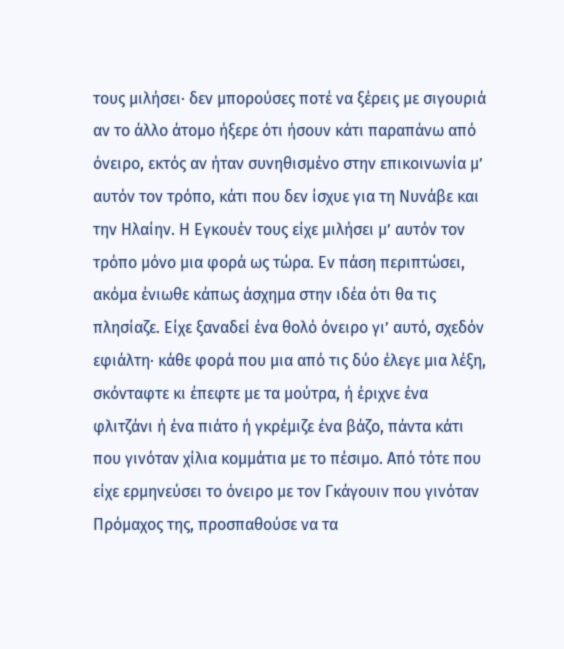τους μιλήσει· δεν μπορούσες ποτέ να ξέρεις με σιγουριά αν το άλλο άτομο ήξερε ότι ήσουν κάτι παραπάνω από όνειρο, εκτός αν ήταν συνηθισμένο στην επικοινωνία μ’ αυτόν τον τρόπο, κάτι που δεν ίσχυε για τη Νυνάβε και την Ηλαίην. Η Εγκουέν τους είχε μιλήσει μ’ αυτόν τον τρόπο μόνο μια φορά ως τώρα. Εν πάση περιπτώσει, ακόμα ένιωθε κάπως άσχημα στην ιδέα ότι θα τις πλησίαζε. Είχε ξαναδεί ένα θολό όνειρο γι’ αυτό, σχεδόν εφιάλτη· κάθε φορά που μια από τις δύο έλεγε μια λέξη, σκόνταφτε κι έπεφτε με τα μούτρα, ή έριχνε ένα φλιτζάνι ή ένα πιάτο ή γκρέμιζε ένα βάζο, πάντα κάτι που γινόταν χίλια κομμάτια με το πέσιμο. Από τότε που είχε ερμηνεύσει το όνειρο με τον Γκάγουιν που γινόταν Πρόμαχος της, προσπαθούσε να τα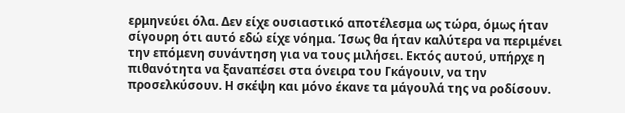ερμηνεύει όλα. Δεν είχε ουσιαστικό αποτέλεσμα ως τώρα, όμως ήταν σίγουρη ότι αυτό εδώ είχε νόημα. Ίσως θα ήταν καλύτερα να περιμένει την επόμενη συνάντηση για να τους μιλήσει. Εκτός αυτού, υπήρχε η πιθανότητα να ξαναπέσει στα όνειρα του Γκάγουιν, να την προσελκύσουν. Η σκέψη και μόνο έκανε τα μάγουλά της να ροδίσουν.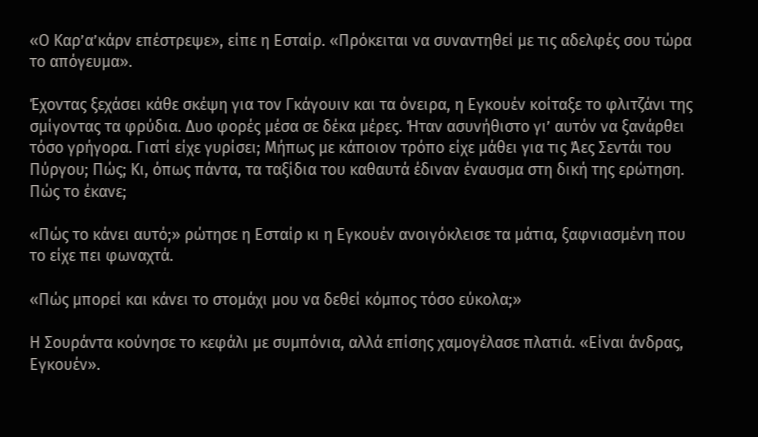«Ο Καρ’α’κάρν επέστρεψε», είπε η Εσταίρ. «Πρόκειται να συναντηθεί με τις αδελφές σου τώρα το απόγευμα».

Έχοντας ξεχάσει κάθε σκέψη για τον Γκάγουιν και τα όνειρα, η Εγκουέν κοίταξε το φλιτζάνι της σμίγοντας τα φρύδια. Δυο φορές μέσα σε δέκα μέρες. Ήταν ασυνήθιστο γι’ αυτόν να ξανάρθει τόσο γρήγορα. Γιατί είχε γυρίσει; Μήπως με κάποιον τρόπο είχε μάθει για τις Άες Σεντάι του Πύργου; Πώς; Κι, όπως πάντα, τα ταξίδια του καθαυτά έδιναν έναυσμα στη δική της ερώτηση. Πώς το έκανε;

«Πώς το κάνει αυτό;» ρώτησε η Εσταίρ κι η Εγκουέν ανοιγόκλεισε τα μάτια, ξαφνιασμένη που το είχε πει φωναχτά.

«Πώς μπορεί και κάνει το στομάχι μου να δεθεί κόμπος τόσο εύκολα;»

Η Σουράντα κούνησε το κεφάλι με συμπόνια, αλλά επίσης χαμογέλασε πλατιά. «Είναι άνδρας, Εγκουέν».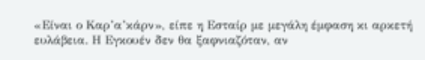«Είναι ο Καρ’α’κάρν», είπε η Εσταίρ με μεγάλη έμφαση κι αρκετή ευλάβεια. Η Εγκουέν δεν θα ξαφνιαζόταν, αν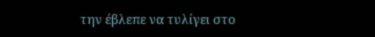την έβλεπε να τυλίγει στο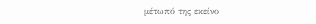μέτωπό της εκείνο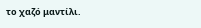το χαζό μαντίλι.